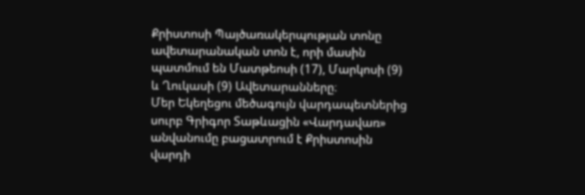Քրիստոսի Պայծառակերպության տոնը ավետարանական տոն է, որի մասին պատմում են Մատթեոսի (17), Մարկոսի (9) և Ղուկասի (9) Ավետարանները։
Մեր Եկեղեցու մեծագույն վարդապետներից սուրբ Գրիգոր Տաթևացին «Վարդավառ» անվանումը բացատրում է Քրիստոսին վարդի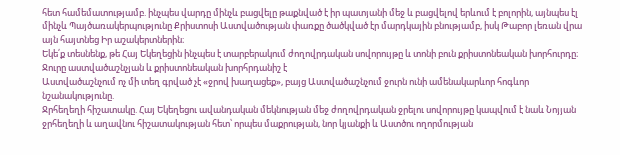հետ համեմատությամբ. ինչպես վարդը մինչև բացվելը թաքնված է իր պատյանի մեջ և բացվելով երևում է բոլորին, այնպես էլ մինչև Պայծառակերպությունը Քրիստոսի Աստվածության փառքը ծածկված էր մարդկային բնությամբ, իսկ Թաբոր լեռան վրա այն հայտնեց Իր աշակերտներին։
Եկե՛ք տեսնենք, թե Հայ Եկեղեցին ինչպես է տարբերակում ժողովրդական սովորույթը և տոնի բուն քրիստոնեական խորհուրդը։
Ջուրը աստվածաշնչյան և քրիստոնեական խորհրդանիշ է
Աստվածաշնչում ոչ մի տեղ գրված չէ «ջրով խաղացեք», բայց Աստվածաշնչում ջուրն ունի ամենակարևոր հոգևոր նշանակությունը.
Ջրհեղեղի հիշատակը. Հայ Եկեղեցու ավանդական մեկնության մեջ ժողովրդական ջրելու սովորույթը կապվում է նաև Նոյյան ջրհեղեղի և աղավնու հիշատակության հետ՝ որպես մաքրության, նոր կյանքի և Աստծու ողորմության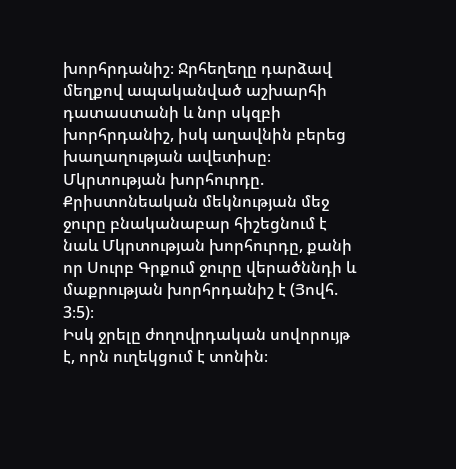խորհրդանիշ։ Ջրհեղեղը դարձավ մեղքով ապականված աշխարհի դատաստանի և նոր սկզբի խորհրդանիշ, իսկ աղավնին բերեց խաղաղության ավետիսը։
Մկրտության խորհուրդը. Քրիստոնեական մեկնության մեջ ջուրը բնականաբար հիշեցնում է նաև Մկրտության խորհուրդը, քանի որ Սուրբ Գրքում ջուրը վերածննդի և մաքրության խորհրդանիշ է (Յովհ. 3։5)։
Իսկ ջրելը ժողովրդական սովորույթ է, որն ուղեկցում է տոնին։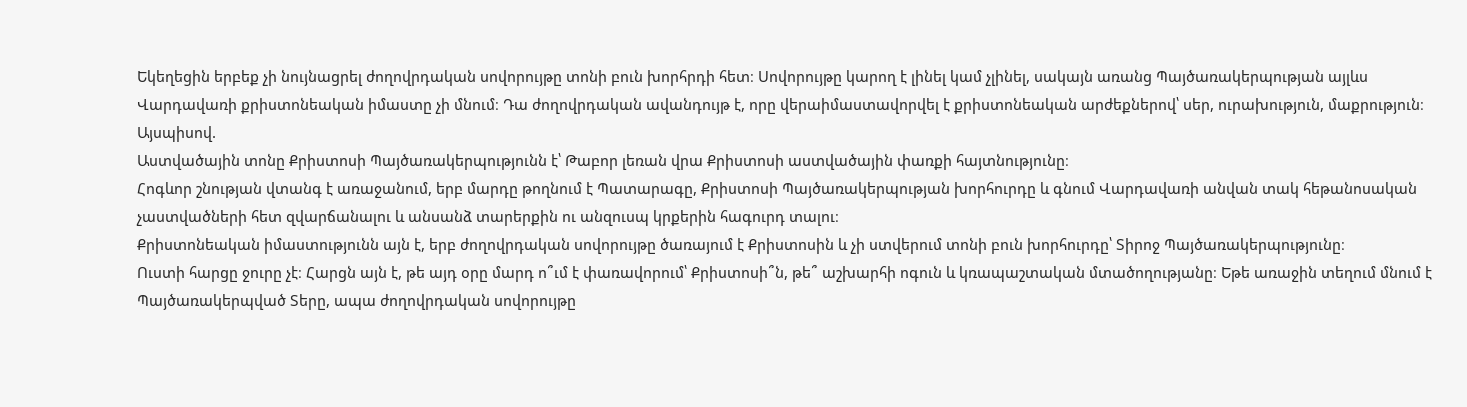Եկեղեցին երբեք չի նույնացրել ժողովրդական սովորույթը տոնի բուն խորհրդի հետ։ Սովորույթը կարող է լինել կամ չլինել, սակայն առանց Պայծառակերպության այլևս Վարդավառի քրիստոնեական իմաստը չի մնում։ Դա ժողովրդական ավանդույթ է, որը վերաիմաստավորվել է քրիստոնեական արժեքներով՝ սեր, ուրախություն, մաքրություն։
Այսպիսով.
Աստվածային տոնը Քրիստոսի Պայծառակերպությունն է՝ Թաբոր լեռան վրա Քրիստոսի աստվածային փառքի հայտնությունը։
Հոգևոր շնության վտանգ է առաջանում, երբ մարդը թողնում է Պատարագը, Քրիստոսի Պայծառակերպության խորհուրդը և գնում Վարդավառի անվան տակ հեթանոսական չաստվածների հետ զվարճանալու և անսանձ տարերքին ու անզուսպ կրքերին հագուրդ տալու։
Քրիստոնեական իմաստությունն այն է, երբ ժողովրդական սովորույթը ծառայում է Քրիստոսին և չի ստվերում տոնի բուն խորհուրդը՝ Տիրոջ Պայծառակերպությունը։
Ուստի հարցը ջուրը չէ։ Հարցն այն է, թե այդ օրը մարդ ո՞ւմ է փառավորում՝ Քրիստոսի՞ն, թե՞ աշխարհի ոգուն և կռապաշտական մտածողությանը։ Եթե առաջին տեղում մնում է Պայծառակերպված Տերը, ապա ժողովրդական սովորույթը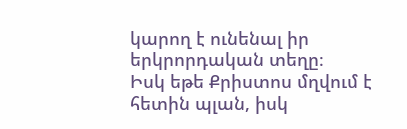կարող է ունենալ իր երկրորդական տեղը։
Իսկ եթե Քրիստոս մղվում է հետին պլան, իսկ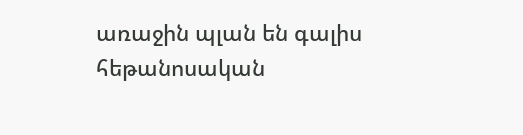առաջին պլան են գալիս հեթանոսական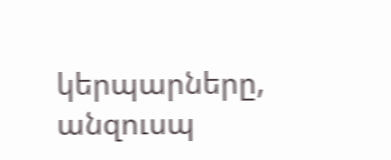կերպարները, անզուսպ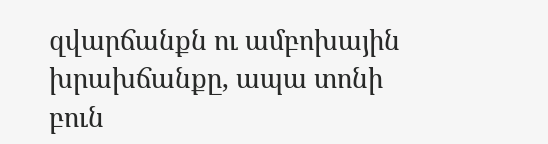զվարճանքն ու ամբոխային խրախճանքը, ապա տոնի բուն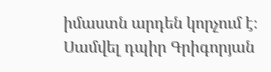իմաստն արդեն կորչում է։
Սամվել դպիր Գրիգորյան